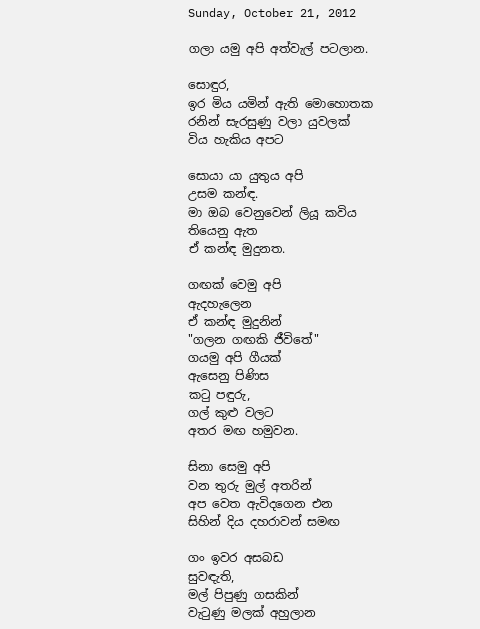Sunday, October 21, 2012

ගලා යමු අපි අත්වැල් පටලාන.

සොඳුර,
ඉර මිය යමින් ඇති මොහොතක
රනින් සැරසුණු වලා යුවලක්
විය හැකිය අපට

සොයා යා යුතුය අපි
උසම කන්ඳ.
මා ඔබ වෙනුවෙන් ලියූ කවිය
තියෙනු ඇත
ඒ කන්ඳ මුදුනත.

ගඟක් වෙමු අපි
ඇදහැලෙන
ඒ කන්ඳ මුදුනින්
"ගලන ගඟකි ජීවිතේ"
ගයමු අපි ගීයක්
ඇසෙනු පිණිස
කටු පඳුරු,
ගල් කුළු වලට
අතර මඟ හමුවන.

සිනා සෙමු අපි
වන තුරු මුල් අතරින්
අප වෙත ඇවිදගෙන එන
සිහින් දිය දහරාවන් සමඟ

ගං ඉවර අසබඩ
සුවඳැති,
මල් පිපුණු ගසකින්
වැටුණු මලක් අහුලාන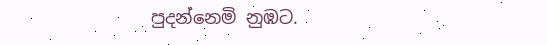පුදන්නෙමි නුඹට.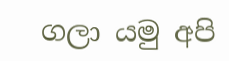ගලා යමු අපි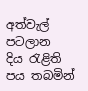අත්වැල් පටලාන
දිය රැළිති පය තබමින්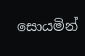සොයමින්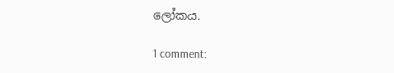ලෝකය.

1 comment: